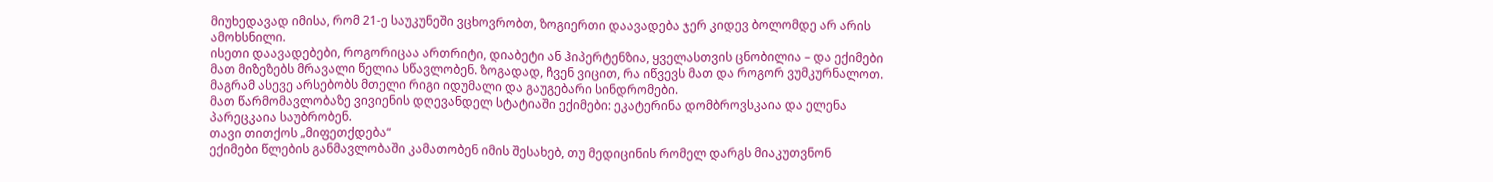მიუხედავად იმისა, რომ 21-ე საუკუნეში ვცხოვრობთ, ზოგიერთი დაავადება ჯერ კიდევ ბოლომდე არ არის ამოხსნილი.
ისეთი დაავადებები, როგორიცაა ართრიტი, დიაბეტი ან ჰიპერტენზია, ყველასთვის ცნობილია – და ექიმები მათ მიზეზებს მრავალი წელია სწავლობენ. ზოგადად, ჩვენ ვიცით, რა იწვევს მათ და როგორ ვუმკურნალოთ. მაგრამ ასევე არსებობს მთელი რიგი იდუმალი და გაუგებარი სინდრომები.
მათ წარმომავლობაზე ვივიენის დღევანდელ სტატიაში ექიმები: ეკატერინა დომბროვსკაია და ელენა პარეცკაია საუბრობენ.
თავი თითქოს „მიფეთქდება“
ექიმები წლების განმავლობაში კამათობენ იმის შესახებ, თუ მედიცინის რომელ დარგს მიაკუთვნონ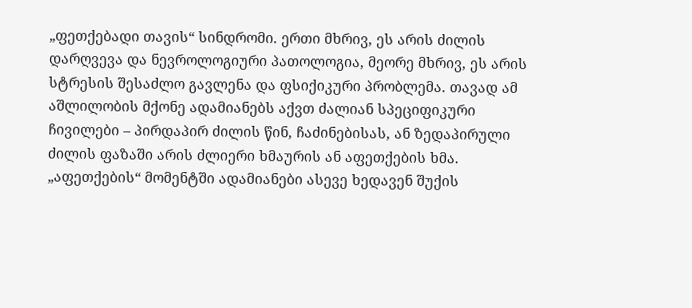„ფეთქებადი თავის“ სინდრომი. ერთი მხრივ, ეს არის ძილის დარღვევა და ნევროლოგიური პათოლოგია, მეორე მხრივ, ეს არის სტრესის შესაძლო გავლენა და ფსიქიკური პრობლემა. თავად ამ აშლილობის მქონე ადამიანებს აქვთ ძალიან სპეციფიკური ჩივილები – პირდაპირ ძილის წინ, ჩაძინებისას, ან ზედაპირული ძილის ფაზაში არის ძლიერი ხმაურის ან აფეთქების ხმა.
„აფეთქების“ მომენტში ადამიანები ასევე ხედავენ შუქის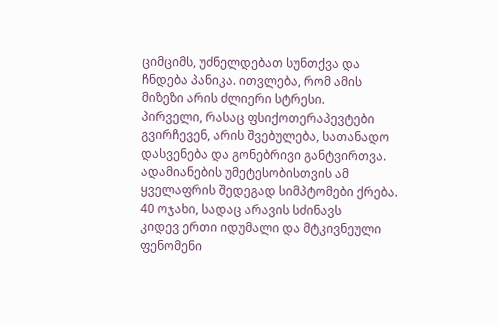ციმციმს, უძნელდებათ სუნთქვა და ჩნდება პანიკა. ითვლება, რომ ამის მიზეზი არის ძლიერი სტრესი.
პირველი, რასაც ფსიქოთერაპევტები გვირჩევენ, არის შვებულება, სათანადო დასვენება და გონებრივი განტვირთვა. ადამიანების უმეტესობისთვის ამ ყველაფრის შედეგად სიმპტომები ქრება.
40 ოჯახი, სადაც არავის სძინავს
კიდევ ერთი იდუმალი და მტკივნეული ფენომენი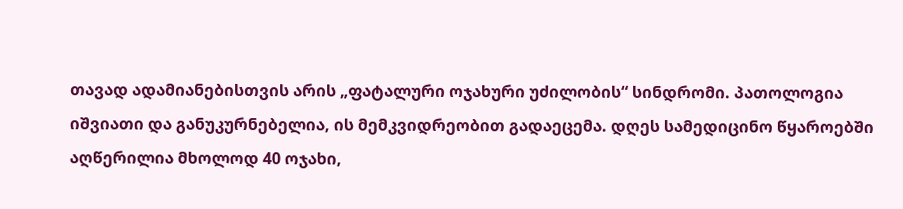თავად ადამიანებისთვის არის „ფატალური ოჯახური უძილობის“ სინდრომი. პათოლოგია იშვიათი და განუკურნებელია, ის მემკვიდრეობით გადაეცემა. დღეს სამედიცინო წყაროებში აღწერილია მხოლოდ 40 ოჯახი,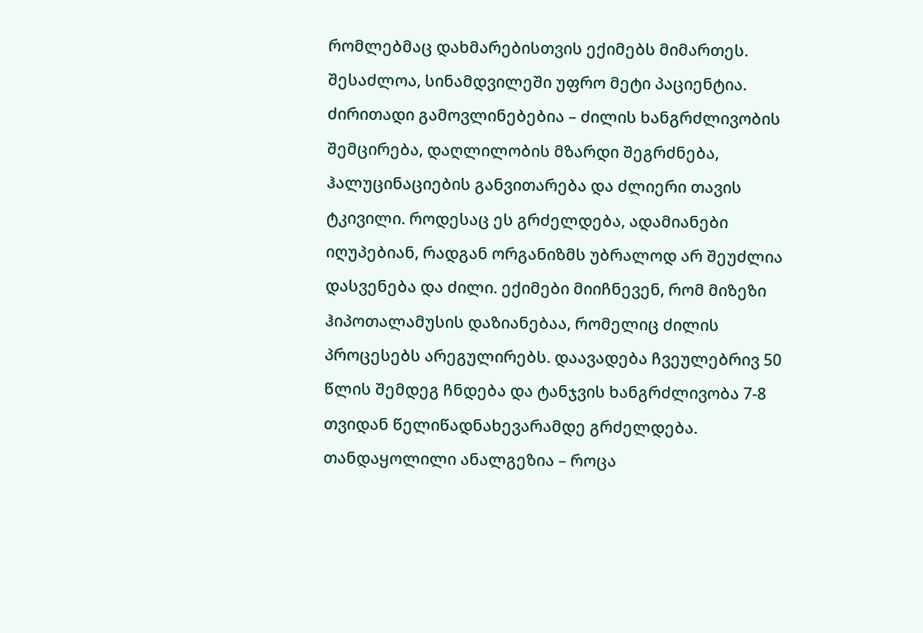რომლებმაც დახმარებისთვის ექიმებს მიმართეს. შესაძლოა, სინამდვილეში უფრო მეტი პაციენტია.
ძირითადი გამოვლინებებია – ძილის ხანგრძლივობის შემცირება, დაღლილობის მზარდი შეგრძნება, ჰალუცინაციების განვითარება და ძლიერი თავის ტკივილი. როდესაც ეს გრძელდება, ადამიანები იღუპებიან, რადგან ორგანიზმს უბრალოდ არ შეუძლია დასვენება და ძილი. ექიმები მიიჩნევენ, რომ მიზეზი ჰიპოთალამუსის დაზიანებაა, რომელიც ძილის პროცესებს არეგულირებს. დაავადება ჩვეულებრივ 50 წლის შემდეგ ჩნდება და ტანჯვის ხანგრძლივობა 7-8 თვიდან წელიწადნახევარამდე გრძელდება.
თანდაყოლილი ანალგეზია – როცა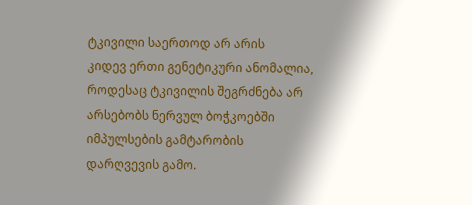ტკივილი საერთოდ არ არის
კიდევ ერთი გენეტიკური ანომალია, როდესაც ტკივილის შეგრძნება არ არსებობს ნერვულ ბოჭკოებში იმპულსების გამტარობის დარღვევის გამო.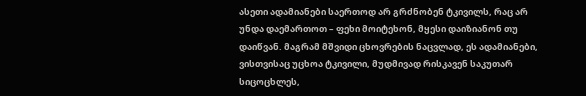ასეთი ადამიანები საერთოდ არ გრძნობენ ტკივილს, რაც არ უნდა დაემართოთ – ფეხი მოიტეხონ, მყესი დაიზიანონ თუ დაიწვან. მაგრამ მშვიდი ცხოვრების ნაცვლად, ეს ადამიანები, ვისთვისაც უცხოა ტკივილი, მუდმივად რისკავენ საკუთარ სიცოცხლეს,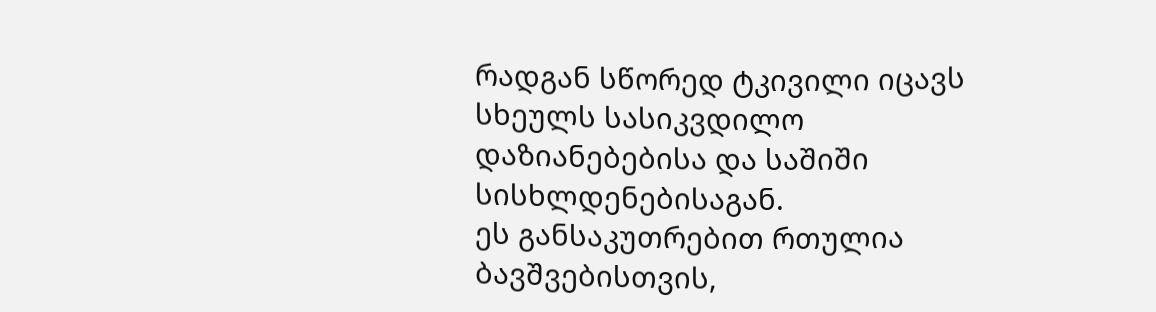რადგან სწორედ ტკივილი იცავს სხეულს სასიკვდილო დაზიანებებისა და საშიში სისხლდენებისაგან.
ეს განსაკუთრებით რთულია ბავშვებისთვის,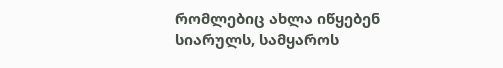რომლებიც ახლა იწყებენ სიარულს, სამყაროს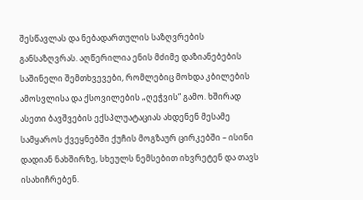შესწავლას და ნებადართულის საზღვრების განსაზღვრას. აღწერილია ენის მძიმე დაზიანებების საშინელი შემთხვევები, რომლებიც მოხდა კბილების ამოსვლისა და ქსოვილების „ღეჭვის“ გამო. ხშირად ასეთი ბავშვების ექსპლუატაციას ახდენენ მესამე სამყაროს ქვეყნებში ქუჩის მოგზაურ ცირკებში – ისინი დადიან ნახშირზე, სხეულს ნემსებით იხვრეტენ და თავს ისახიჩრებენ.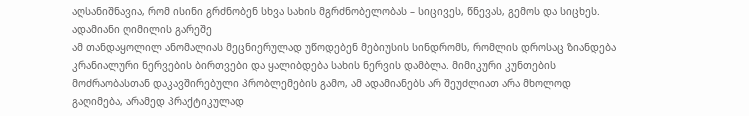აღსანიშნავია, რომ ისინი გრძნობენ სხვა სახის მგრძნობელობას – სიცივეს, წნევას, გემოს და სიცხეს.
ადამიანი ღიმილის გარეშე
ამ თანდაყოლილ ანომალიას მეცნიერულად უწოდებენ მებიუსის სინდრომს, რომლის დროსაც ზიანდება კრანიალური ნერვების ბირთვები და ყალიბდება სახის ნერვის დამბლა. მიმიკური კუნთების მოძრაობასთან დაკავშირებული პრობლემების გამო, ამ ადამიანებს არ შეუძლიათ არა მხოლოდ გაღიმება, არამედ პრაქტიკულად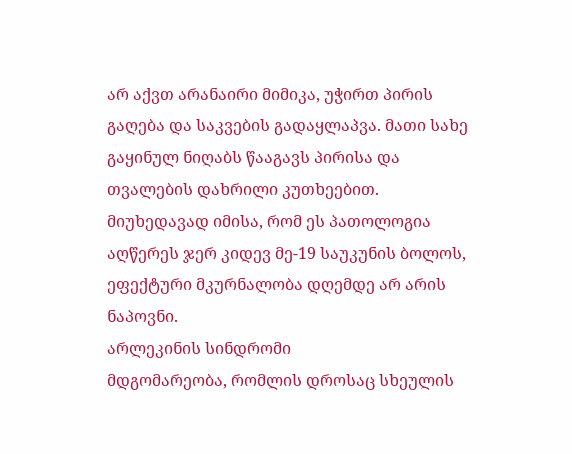არ აქვთ არანაირი მიმიკა, უჭირთ პირის გაღება და საკვების გადაყლაპვა. მათი სახე გაყინულ ნიღაბს წააგავს პირისა და თვალების დახრილი კუთხეებით. მიუხედავად იმისა, რომ ეს პათოლოგია აღწერეს ჯერ კიდევ მე-19 საუკუნის ბოლოს, ეფექტური მკურნალობა დღემდე არ არის ნაპოვნი.
არლეკინის სინდრომი
მდგომარეობა, რომლის დროსაც სხეულის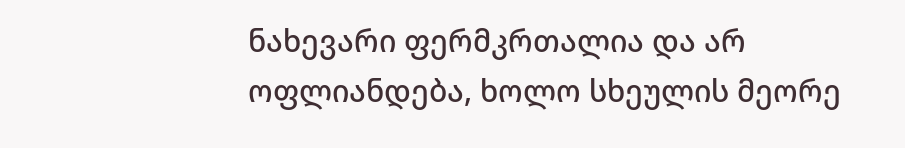ნახევარი ფერმკრთალია და არ ოფლიანდება, ხოლო სხეულის მეორე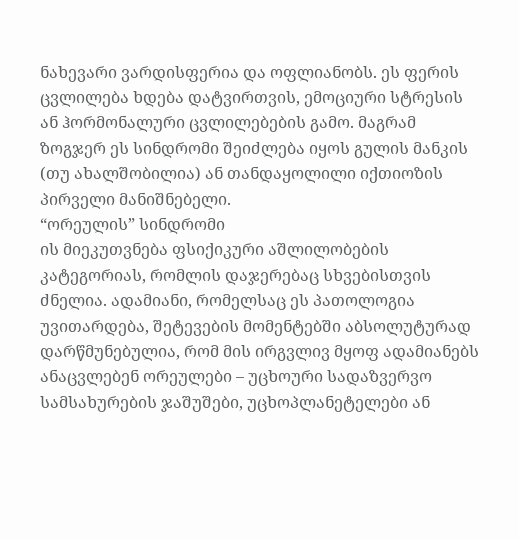ნახევარი ვარდისფერია და ოფლიანობს. ეს ფერის ცვლილება ხდება დატვირთვის, ემოციური სტრესის ან ჰორმონალური ცვლილებების გამო. მაგრამ ზოგჯერ ეს სინდრომი შეიძლება იყოს გულის მანკის (თუ ახალშობილია) ან თანდაყოლილი იქთიოზის პირველი მანიშნებელი.
“ორეულის” სინდრომი
ის მიეკუთვნება ფსიქიკური აშლილობების კატეგორიას, რომლის დაჯერებაც სხვებისთვის ძნელია. ადამიანი, რომელსაც ეს პათოლოგია უვითარდება, შეტევების მომენტებში აბსოლუტურად დარწმუნებულია, რომ მის ირგვლივ მყოფ ადამიანებს ანაცვლებენ ორეულები – უცხოური სადაზვერვო სამსახურების ჯაშუშები, უცხოპლანეტელები ან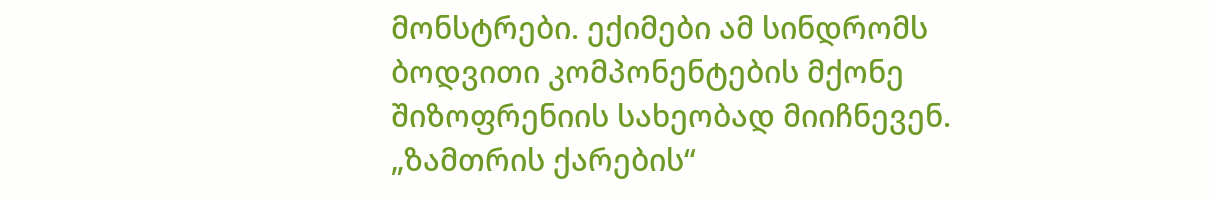მონსტრები. ექიმები ამ სინდრომს ბოდვითი კომპონენტების მქონე შიზოფრენიის სახეობად მიიჩნევენ.
„ზამთრის ქარების“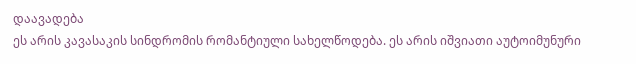დაავადება
ეს არის კავასაკის სინდრომის რომანტიული სახელწოდება. ეს არის იშვიათი აუტოიმუნური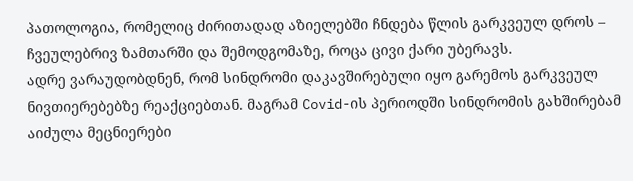პათოლოგია, რომელიც ძირითადად აზიელებში ჩნდება წლის გარკვეულ დროს – ჩვეულებრივ ზამთარში და შემოდგომაზე, როცა ცივი ქარი უბერავს.
ადრე ვარაუდობდნენ, რომ სინდრომი დაკავშირებული იყო გარემოს გარკვეულ ნივთიერებებზე რეაქციებთან. მაგრამ Covid-ის პერიოდში სინდრომის გახშირებამ აიძულა მეცნიერები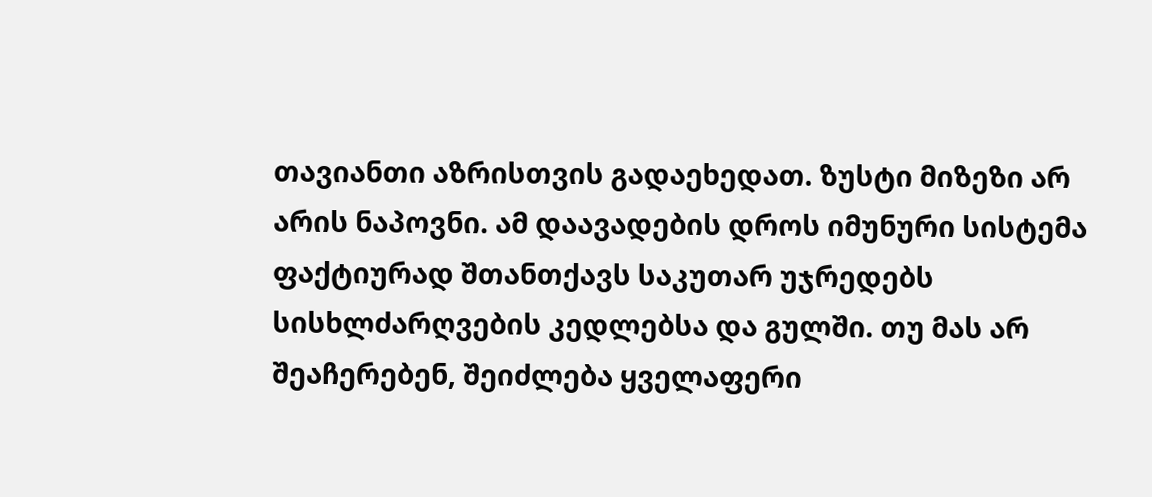თავიანთი აზრისთვის გადაეხედათ. ზუსტი მიზეზი არ არის ნაპოვნი. ამ დაავადების დროს იმუნური სისტემა ფაქტიურად შთანთქავს საკუთარ უჯრედებს სისხლძარღვების კედლებსა და გულში. თუ მას არ შეაჩერებენ, შეიძლება ყველაფერი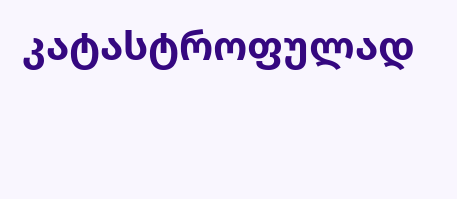კატასტროფულად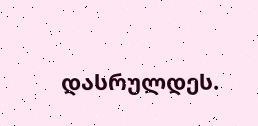დასრულდეს.